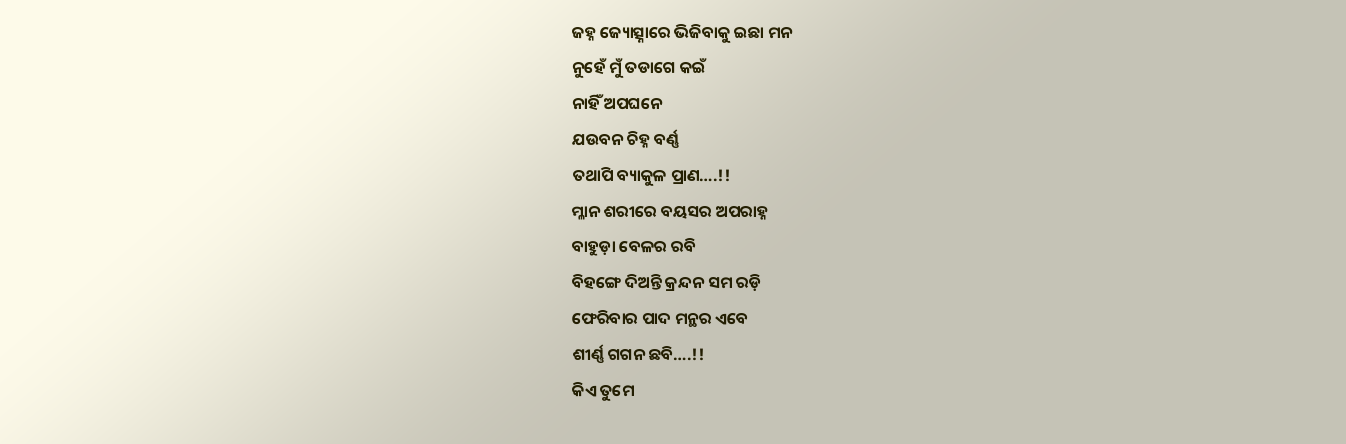ଜହ୍ନ ଜ୍ୟୋତ୍ସ୍ନାରେ ଭିଜିବାକୁ ଇଛା ମନ
ନୁହେଁ ମୁଁ ତଡାଗେ କଇଁ
ନାହିଁ ଅପଘନେ
ଯଉବନ ଚିହ୍ନ ବର୍ଣ୍ଣ
ତଥାପି ବ୍ୟାକୁଳ ପ୍ରାଣ….!!
ମ୍ଳାନ ଶରୀରେ ବୟସର ଅପରାହ୍ନ
ବାହୁଡ଼ା ବେଳର ରବି
ବିହଙ୍ଗେ ଦିଅନ୍ତି କ୍ରନ୍ଦନ ସମ ରଡ଼ି
ଫେରିବାର ପାଦ ମନ୍ଥର ଏବେ
ଶୀର୍ଣ୍ଣ ଗଗନ ଛବି….!!
କିଏ ତୁମେ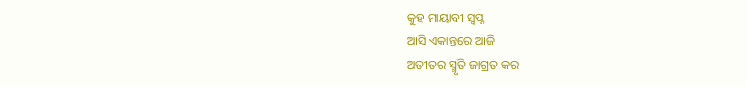କୁହ ମାୟାବୀ ସ୍ବପ୍ନ
ଆସି ଏକାନ୍ତରେ ଆଜି
ଅତୀତର ସ୍ମୃତି ଜାଗ୍ରତ କର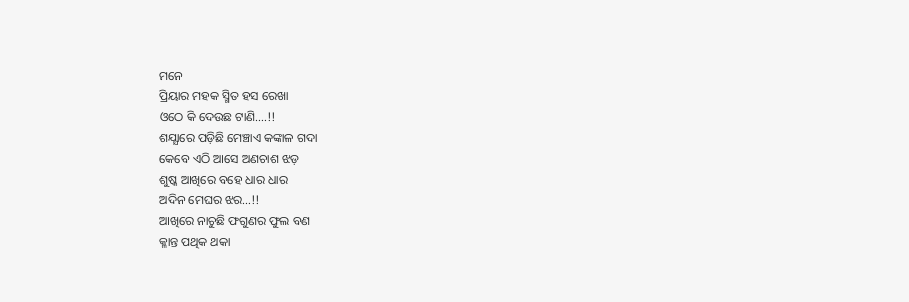ମନେ
ପ୍ରିୟାର ମହକ ସ୍ମିତ ହସ ରେଖା
ଓଠେ କି ଦେଉଛ ଟାଣି….!!
ଶଯ୍ଯାରେ ପଡ଼ିଛି ମେଞ୍ଚାଏ କଙ୍କାଳ ଗଦା
କେବେ ଏଠି ଆସେ ଅଣଚାଶ ଝଡ଼
ଶୁଷ୍କ ଆଖିରେ ବହେ ଧାର ଧାର
ଅଦିନ ମେଘର ଝର…!!
ଆଖିରେ ନାଚୁଛି ଫଗୁଣର ଫୁଲ ବଣ
କ୍ଳାନ୍ତ ପଥିକ ଥକା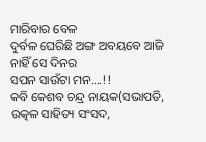ମାରିବାର ବେଳ
ଦୁର୍ବଳ ଘେରିଛି ଅଙ୍ଗ ଅବୟବେ ଆଜି
ନାହିଁ ସେ ଦିନର
ସପନ ସାଉଁଟା ମନ….!!
କବି କେଶବ ଚନ୍ଦ୍ର ନାୟକ(ସଭାପତି, ଉତ୍କଳ ସାହିତ୍ୟ ସଂସଦ,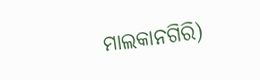ମାଲକାନଗିରି)